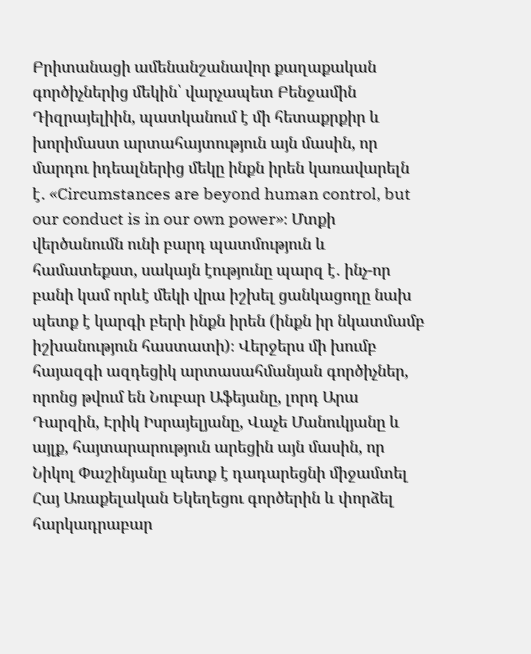Բրիտանացի ամենանշանավոր քաղաքական գործիչներից մեկին՝ վարչապետ Բենջամին Դիզրայելիին, պատկանում է մի հետաքրքիր և խորիմաստ արտահայտություն այն մասին, որ մարդու իդեալներից մեկը ինքն իրեն կառավարելն է․ «Circumstances are beyond human control, but our conduct is in our own power»։ Մտքի վերծանումն ունի բարդ պատմություն և համատեքստ, սակայն էությունը պարզ է․ ինչ-որ բանի կամ որևէ մեկի վրա իշխել ցանկացողը նախ պետք է կարգի բերի ինքն իրեն (ինքն իր նկատմամբ իշխանություն հաստատի)։ Վերջերս մի խումբ հայազգի ազդեցիկ արտասահմանյան գործիչներ, որոնց թվում են Նուբար Աֆեյանը, լորդ Արա Դարզին, Էրիկ Իսրայելյանը, Վաչե Մանուկյանը և այլք, հայտարարություն արեցին այն մասին, որ Նիկոլ Փաշինյանը պետք է դադարեցնի միջամտել Հայ Առաքելական Եկեղեցու գործերին և փորձել հարկադրաբար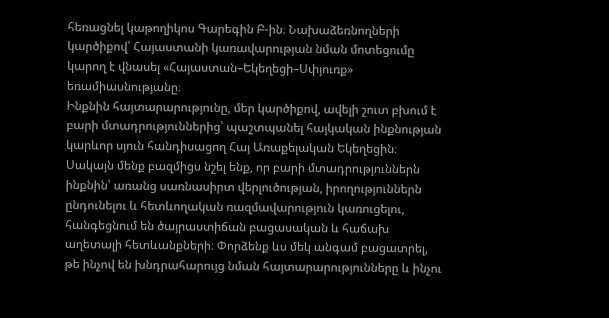հեռացնել կաթողիկոս Գարեգին Բ-ին։ Նախաձեռնողների կարծիքով՝ Հայաստանի կառավարության նման մոտեցումը կարող է վնասել «Հայաստան–Եկեղեցի–Սփյուռք» եռամիասնությանը։
Ինքնին հայտարարությունը, մեր կարծիքով, ավելի շուտ բխում է բարի մտադրություններից՝ պաշտպանել հայկական ինքնության կարևոր սյուն հանդիսացող Հայ Առաքելական Եկեղեցին։ Սակայն մենք բազմիցս նշել ենք, որ բարի մտադրություններն ինքնին՝ առանց սառնասիրտ վերլուծության, իրողություններն ընդունելու և հետևողական ռազմավարություն կառուցելու, հանգեցնում են ծայրաստիճան բացասական և հաճախ աղետալի հետևանքների։ Փորձենք ևս մեկ անգամ բացատրել, թե ինչով են խնդրահարույց նման հայտարարությունները և ինչու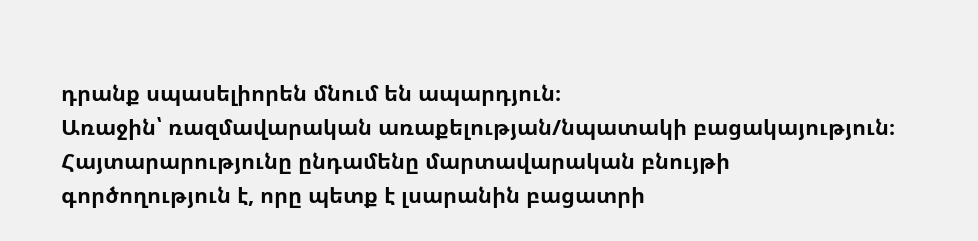դրանք սպասելիորեն մնում են ապարդյուն։
Առաջին՝ ռազմավարական առաքելության/նպատակի բացակայություն։ Հայտարարությունը ընդամենը մարտավարական բնույթի գործողություն է, որը պետք է լսարանին բացատրի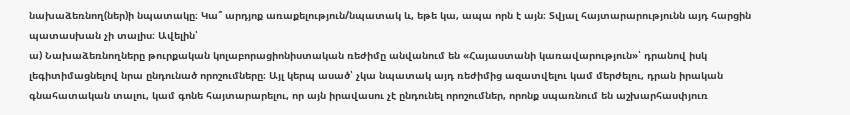նախաձեռնող(ներ)ի նպատակը։ Կա՞ արդյոք առաքելություն/նպատակ և, եթե կա, ապա որն է այն։ Տվյալ հայտարարությունն այդ հարցին պատասխան չի տալիս։ Ավելին՝
ա) Նախաձեռնողները թուրքական կոլաբորացիոնիստական ռեժիմը անվանում են «Հայաստանի կառավարություն»՝ դրանով իսկ լեգիտիմացնելով նրա ընդունած որոշումները։ Այլ կերպ ասած՝ չկա նպատակ այդ ռեժիմից ազատվելու կամ մերժելու, դրան իրական գնահատական տալու, կամ գոնե հայտարարելու, որ այն իրավասու չէ ընդունել որոշումներ, որոնք սպառնում են աշխարհասփյուռ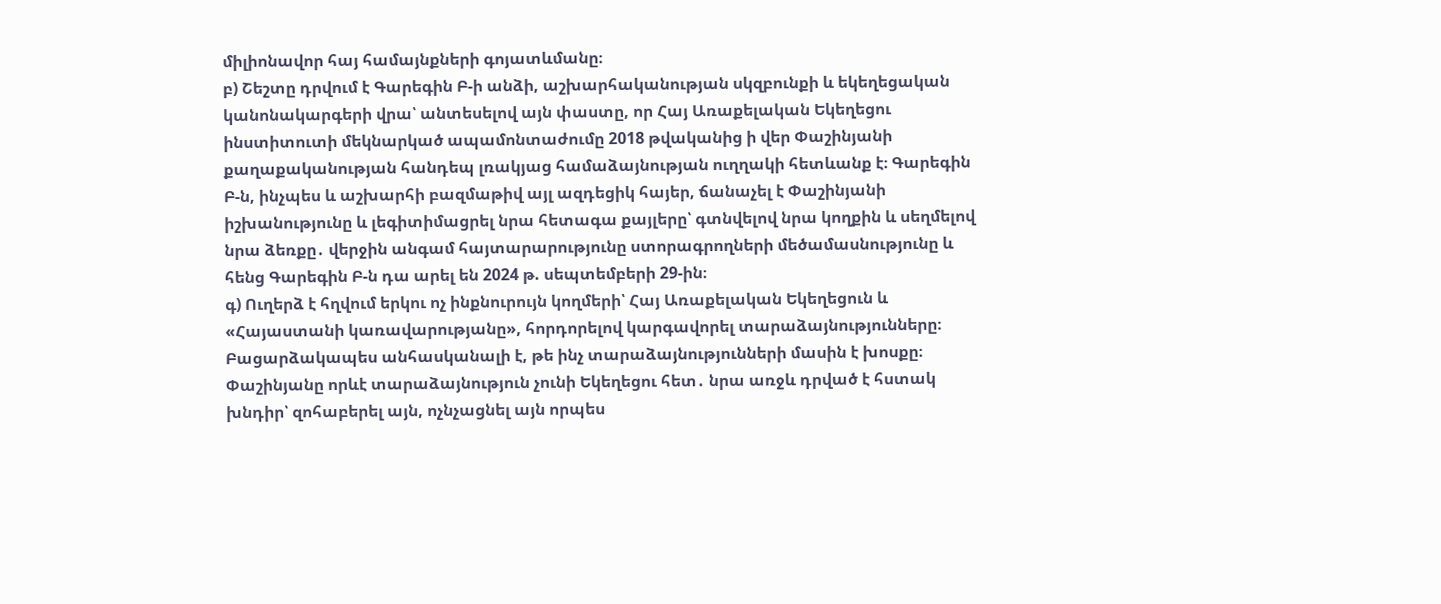միլիոնավոր հայ համայնքների գոյատևմանը։
բ) Շեշտը դրվում է Գարեգին Բ-ի անձի, աշխարհականության սկզբունքի և եկեղեցական կանոնակարգերի վրա՝ անտեսելով այն փաստը, որ Հայ Առաքելական Եկեղեցու ինստիտուտի մեկնարկած ապամոնտաժումը 2018 թվականից ի վեր Փաշինյանի քաղաքականության հանդեպ լռակյաց համաձայնության ուղղակի հետևանք է։ Գարեգին Բ-ն, ինչպես և աշխարհի բազմաթիվ այլ ազդեցիկ հայեր, ճանաչել է Փաշինյանի իշխանությունը և լեգիտիմացրել նրա հետագա քայլերը՝ գտնվելով նրա կողքին և սեղմելով նրա ձեռքը․ վերջին անգամ հայտարարությունը ստորագրողների մեծամասնությունը և հենց Գարեգին Բ-ն դա արել են 2024 թ. սեպտեմբերի 29-ին։
գ) Ուղերձ է հղվում երկու ոչ ինքնուրույն կողմերի՝ Հայ Առաքելական Եկեղեցուն և «Հայաստանի կառավարությանը», հորդորելով կարգավորել տարաձայնությունները։ Բացարձակապես անհասկանալի է, թե ինչ տարաձայնությունների մասին է խոսքը։ Փաշինյանը որևէ տարաձայնություն չունի Եկեղեցու հետ․ նրա առջև դրված է հստակ խնդիր՝ զոհաբերել այն, ոչնչացնել այն որպես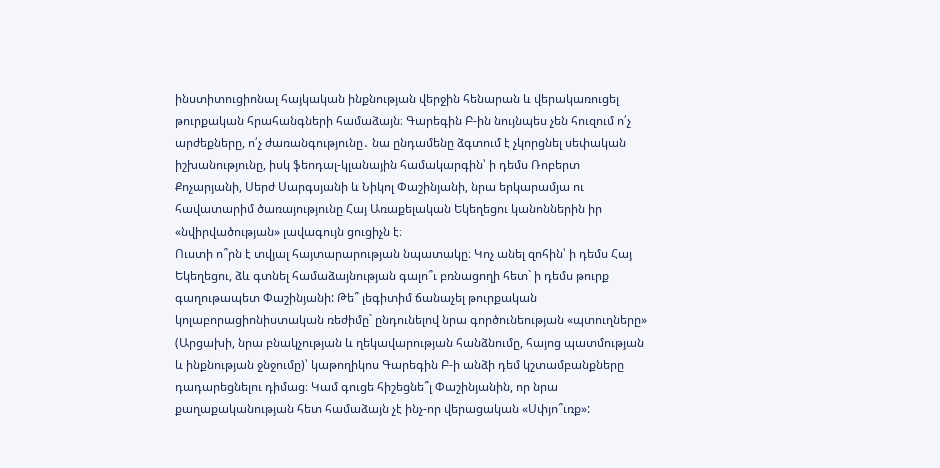ինստիտուցիոնալ հայկական ինքնության վերջին հենարան և վերակառուցել թուրքական հրահանգների համաձայն։ Գարեգին Բ-ին նույնպես չեն հուզում ո՛չ արժեքները, ո՛չ ժառանգությունը․ նա ընդամենը ձգտում է չկորցնել սեփական իշխանությունը, իսկ ֆեոդալ-կլանային համակարգին՝ ի դեմս Ռոբերտ Քոչարյանի, Սերժ Սարգսյանի և Նիկոլ Փաշինյանի, նրա երկարամյա ու հավատարիմ ծառայությունը Հայ Առաքելական Եկեղեցու կանոններին իր «նվիրվածության» լավագույն ցուցիչն է։
Ուստի ո՞րն է տվյալ հայտարարության նպատակը։ Կոչ անել զոհին՝ ի դեմս Հայ Եկեղեցու, ձև գտնել համաձայնության գալո՞ւ բռնացողի հետ` ի դեմս թուրք գաղութապետ Փաշինյանի: Թե՞ լեգիտիմ ճանաչել թուրքական կոլաբորացիոնիստական ռեժիմը` ընդունելով նրա գործունեության «պտուղները» (Արցախի, նրա բնակչության և ղեկավարության հանձնումը, հայոց պատմության և ինքնության ջնջումը)՝ կաթողիկոս Գարեգին Բ-ի անձի դեմ կշտամբանքները դադարեցնելու դիմաց։ Կամ գուցե հիշեցնե՞լ Փաշինյանին, որ նրա քաղաքականության հետ համաձայն չէ ինչ-որ վերացական «Սփյո՞ւռք»: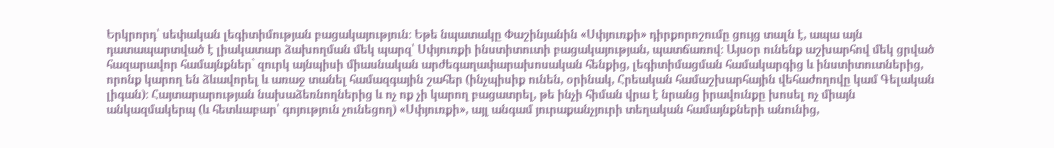Երկրորդ՝ սեփական լեգիտիմության բացակայություն։ Եթե նպատակը Փաշինյանին «Սփյուռքի» դիրքորոշումը ցույց տալն է, ապա այն դատապարտված է լիակատար ձախողման մեկ պարզ՝ Սփյուռքի ինստիտուտի բացակայության, պատճառով։ Այսօր ունենք աշխարհով մեկ ցրված հազարավոր համայնքներ` զուրկ այնպիսի միասնական արժեգաղափարախոսական հենքից, լեգիտիմացման համակարգից և ինստիտուտներից, որոնք կարող են ձևավորել և առաջ տանել համազգային շահեր (ինչպիսիք ունեն, օրինակ, Հրեական համաշխարհային վեհաժողովը կամ Գելական լիգան)։ Հայտարարության նախաձեռնողներից և ոչ ոք չի կարող բացատրել, թե ինչի հիման վրա է նրանց իրավունքը խոսել ոչ միայն անկազմակերպ (և հետևաբար՝ գոյություն չունեցող) «Սփյուռքի», այլ անգամ յուրաքանչյուրի տեղական համայնքների անունից,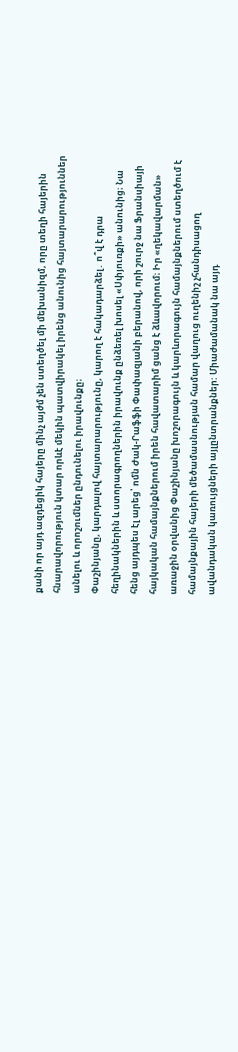քանի որ այդ ազդեցիկ հայերը մինչ այժմ չեն ստեղծել մի մեխանիզմ, որը տեղի հայերին հնարավորություն կտար որևէ մեկին պատվիրակել իրենց անունից հայտարարություններ անելու և որոշումներ ընդունելու իրավունքը։
Փաշինյանը, կարդալով հայտարարությունը, կարող է հակադարձել․ ո՞վ է դրա հեղինակներին և ստորագրողներին իրավունք ընձեռել խոսել «Սփյուռքի» անունից։ Նա հենց այդպես էլ արեց՝ ոմն Ժակ-Րաֆֆի Փափազյանի բերանով, որի շուրջ նա Ֆրանսիայի հայկական համայնքներում իրեն հավատարիմ ցանց է ձևավորում։ Իր «ղեկավարման» առաջին օրվանից Փաշինյանը խոշորագույն և կարևորագույն համայնքներում ստեղծում է համայնքային հայերի մեծամասնության համար վաղուց ուղենիշ չհանդիսացող ավանդական կառույցների այլընտրանքներ: Միաժամանակ նա այդ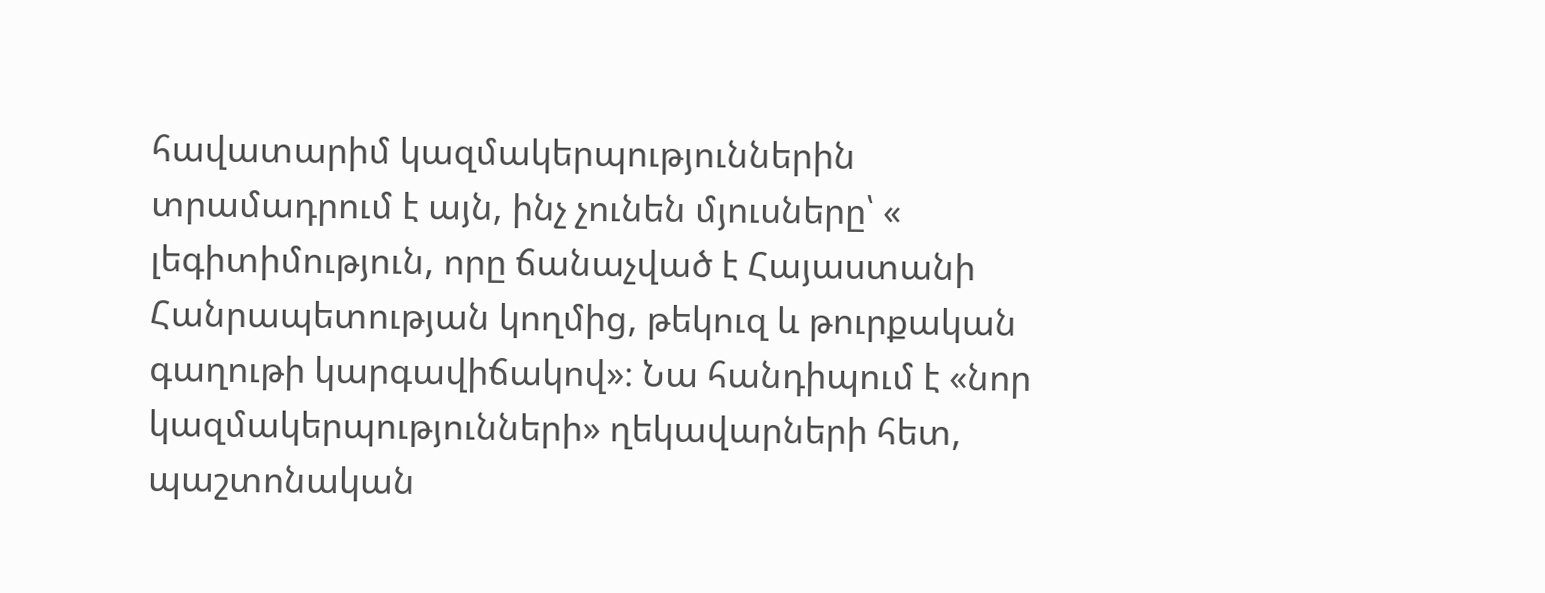հավատարիմ կազմակերպություններին տրամադրում է այն, ինչ չունեն մյուսները՝ « լեգիտիմություն, որը ճանաչված է Հայաստանի Հանրապետության կողմից, թեկուզ և թուրքական գաղութի կարգավիճակով»։ Նա հանդիպում է «նոր կազմակերպությունների» ղեկավարների հետ, պաշտոնական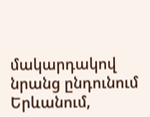մակարդակով նրանց ընդունում Երևանում,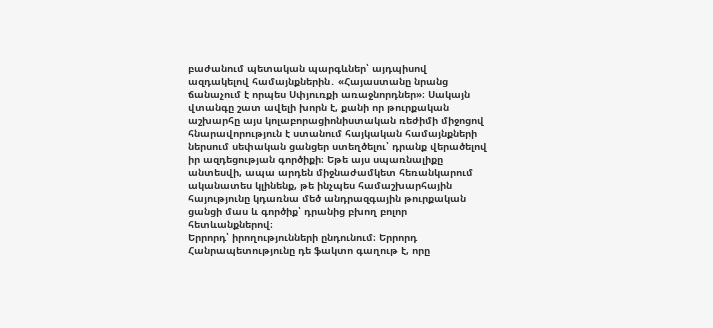բաժանում պետական պարգևներ՝ այդպիսով ազդակելով համայնքներին․ «Հայաստանը նրանց ճանաչում է որպես Սփյուռքի առաջնորդներ»։ Սակայն վտանգը շատ ավելի խորն է, քանի որ թուրքական աշխարհը այս կոլաբորացիոնիստական ռեժիմի միջոցով հնարավորություն է ստանում հայկական համայնքների ներսում սեփական ցանցեր ստեղծելու՝ դրանք վերածելով իր ազդեցության գործիքի։ Եթե այս սպառնալիքը անտեսվի, ապա արդեն միջնաժամկետ հեռանկարում ականատես կլինենք, թե ինչպես համաշխարհային հայությունը կդառնա մեծ անդրազգային թուրքական ցանցի մաս և գործիք՝ դրանից բխող բոլոր հետևանքներով։
Երրորդ՝ իրողությունների ընդունում։ Երրորդ Հանրապետությունը դե ֆակտո գաղութ է, որը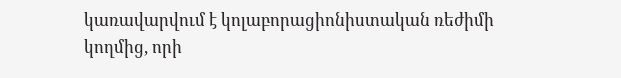կառավարվում է կոլաբորացիոնիստական ռեժիմի կողմից, որի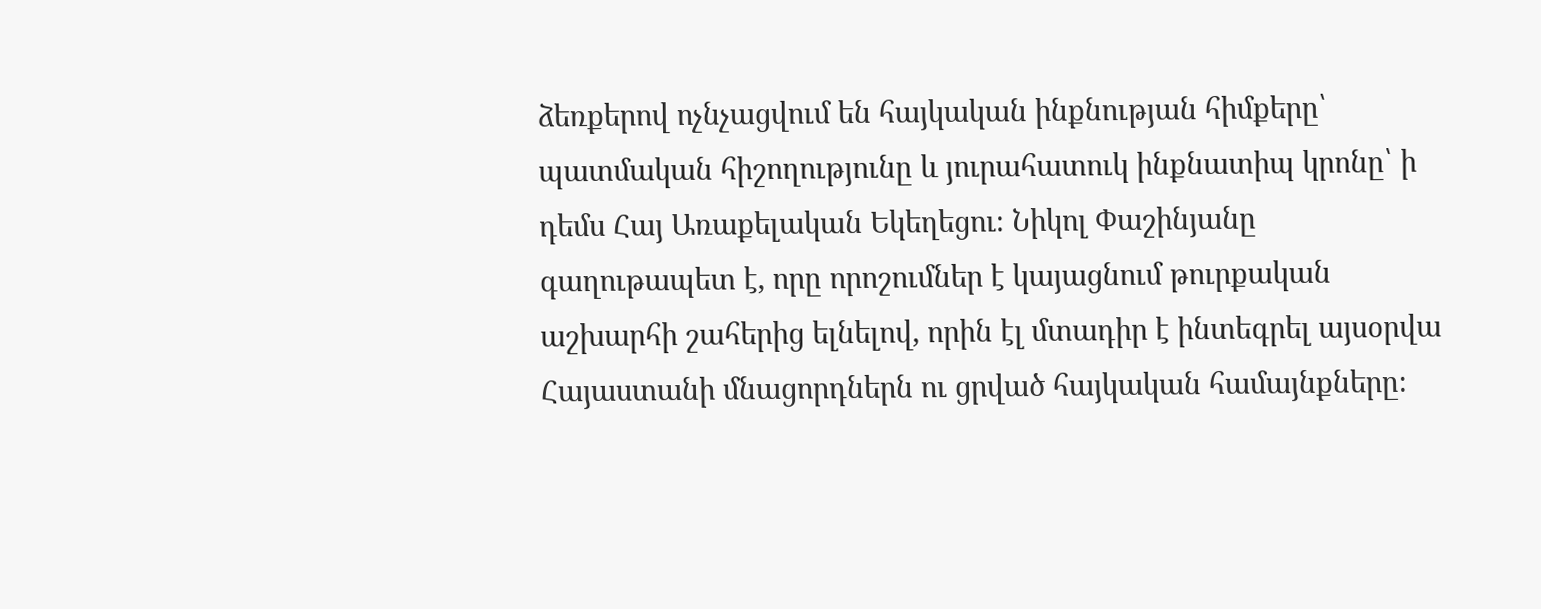ձեռքերով ոչնչացվում են հայկական ինքնության հիմքերը՝ պատմական հիշողությունը և յուրահատուկ ինքնատիպ կրոնը՝ ի դեմս Հայ Առաքելական Եկեղեցու։ Նիկոլ Փաշինյանը գաղութապետ է, որը որոշումներ է կայացնում թուրքական աշխարհի շահերից ելնելով, որին էլ մտադիր է ինտեգրել այսօրվա Հայաստանի մնացորդներն ու ցրված հայկական համայնքները։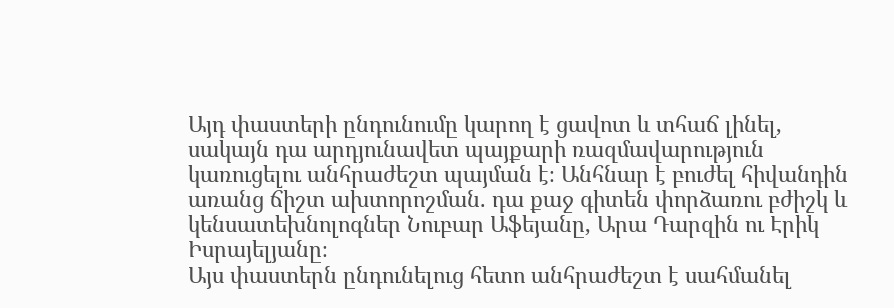Այդ փաստերի ընդունումը կարող է ցավոտ և տհաճ լինել, սակայն դա արդյունավետ պայքարի ռազմավարություն կառուցելու անհրաժեշտ պայման է։ Անհնար է բուժել հիվանդին առանց ճիշտ ախտորոշման. դա քաջ գիտեն փորձառու բժիշկ և կենսատեխնոլոգներ Նուբար Աֆեյանը, Արա Դարզին ու Էրիկ Իսրայելյանը։
Այս փաստերն ընդունելուց հետո անհրաժեշտ է սահմանել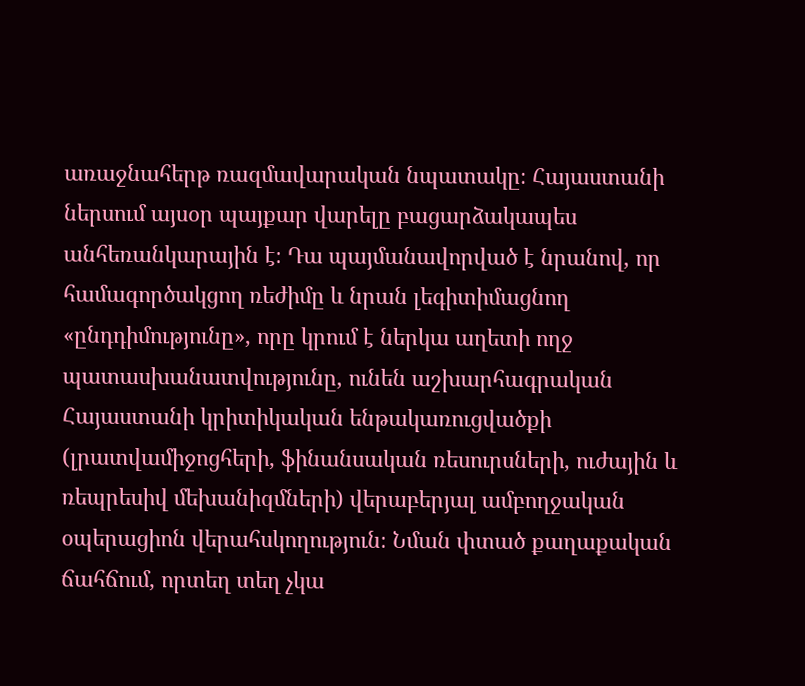առաջնահերթ ռազմավարական նպատակը։ Հայաստանի ներսում այսօր պայքար վարելը բացարձակապես անհեռանկարային է։ Դա պայմանավորված է նրանով, որ համագործակցող ռեժիմը և նրան լեգիտիմացնող «ընդդիմությունը», որը կրում է ներկա աղետի ողջ պատասխանատվությունը, ունեն աշխարհագրական Հայաստանի կրիտիկական ենթակառուցվածքի (լրատվամիջոցհերի, ֆինանսական ռեսուրսների, ուժային և ռեպրեսիվ մեխանիզմների) վերաբերյալ ամբողջական օպերացիոն վերահսկողություն։ Նման փտած քաղաքական ճահճում, որտեղ տեղ չկա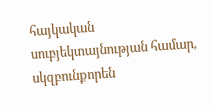հայկական սուբյեկտայնության համար, սկզբունքորեն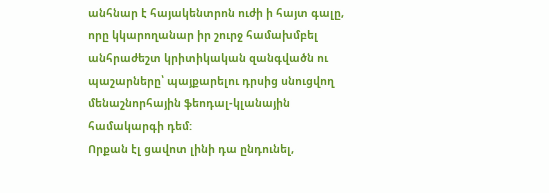անհնար է հայակենտրոն ուժի ի հայտ գալը, որը կկարողանար իր շուրջ համախմբել անհրաժեշտ կրիտիկական զանգվածն ու պաշարները՝ պայքարելու դրսից սնուցվող մենաշնորհային ֆեոդալ-կլանային համակարգի դեմ:
Որքան էլ ցավոտ լինի դա ընդունել,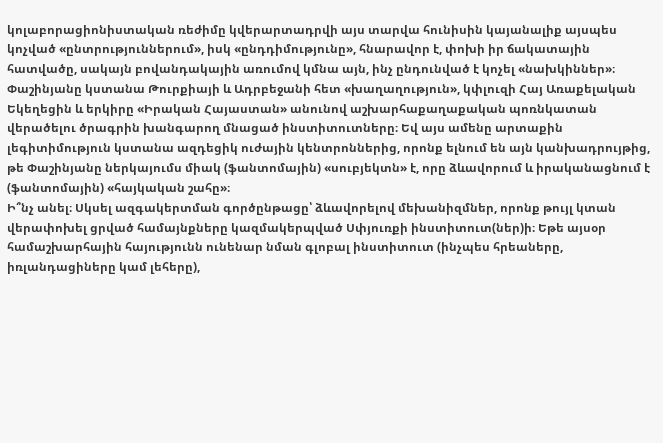կոլաբորացիոնիստական ռեժիմը կվերարտադրվի այս տարվա հունիսին կայանալիք այսպես կոչված «ընտրություններում», իսկ «ընդդիմությունը», հնարավոր է, փոխի իր ճակատային հատվածը, սակայն բովանդակային առումով կմնա այն, ինչ ընդունված է կոչել «նախկիններ»։ Փաշինյանը կստանա Թուրքիայի և Ադրբեջանի հետ «խաղաղություն», կփլուզի Հայ Առաքելական Եկեղեցին և երկիրը «Իրական Հայաստան» անունով աշխարհաքաղաքական պոռնկատան վերածելու ծրագրին խանգարող մնացած ինստիտուտները։ Եվ այս ամենը արտաքին լեգիտիմություն կստանա ազդեցիկ ուժային կենտրոններից, որոնք ելնում են այն կանխադրույթից, թե Փաշինյանը ներկայումս միակ (ֆանտոմային) «սուբյեկտն» է, որը ձևավորում և իրականացնում է (ֆանտոմային) «հայկական շահը»։
Ի՞նչ անել։ Սկսել ազգակերտման գործընթացը՝ ձևավորելով մեխանիզմներ, որոնք թույլ կտան վերափոխել ցրված համայնքները կազմակերպված Սփյուռքի ինստիտուտ(ներ)ի։ Եթե այսօր համաշխարհային հայությունն ունենար նման գլոբալ ինստիտուտ (ինչպես հրեաները, իռլանդացիները կամ լեհերը),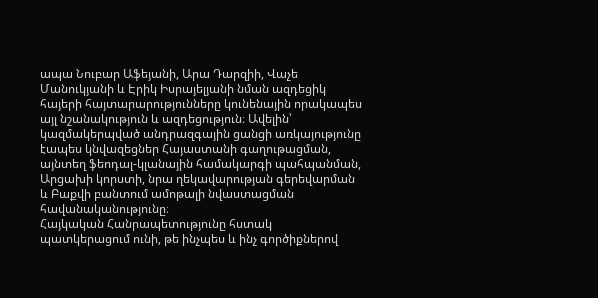ապա Նուբար Աֆեյանի, Արա Դարզիի, Վաչե Մանուկյանի և Էրիկ Իսրայելյանի նման ազդեցիկ հայերի հայտարարությունները կունենային որակապես այլ նշանակություն և ազդեցություն։ Ավելին՝ կազմակերպված անդրազգային ցանցի առկայությունը էապես կնվազեցներ Հայաստանի գաղութացման, այնտեղ ֆեոդալ-կլանային համակարգի պահպանման, Արցախի կորստի, նրա ղեկավարության գերեվարման և Բաքվի բանտում ամոթալի նվաստացման հավանականությունը։
Հայկական Հանրապետությունը հստակ պատկերացում ունի, թե ինչպես և ինչ գործիքներով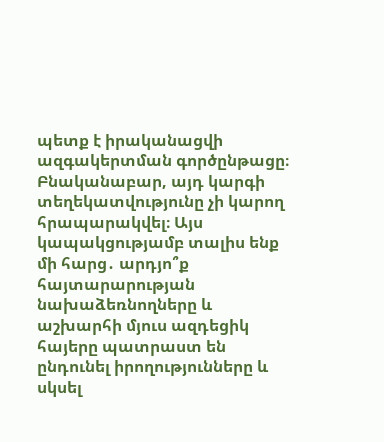պետք է իրականացվի ազգակերտման գործընթացը։ Բնականաբար, այդ կարգի տեղեկատվությունը չի կարող հրապարակվել։ Այս կապակցությամբ տալիս ենք մի հարց․ արդյո՞ք հայտարարության նախաձեռնողները և աշխարհի մյուս ազդեցիկ հայերը պատրաստ են ընդունել իրողությունները և սկսել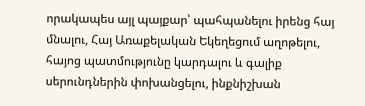որակապես այլ պայքար՝ պահպանելու իրենց հայ մնալու, Հայ Առաքելական Եկեղեցում աղոթելու, հայոց պատմությունը կարդալու և գալիք սերունդներին փոխանցելու, ինքնիշխան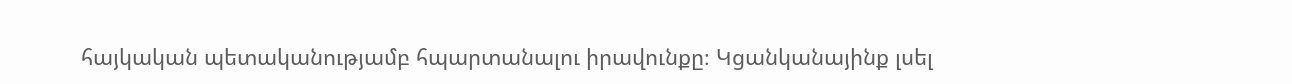հայկական պետականությամբ հպարտանալու իրավունքը։ Կցանկանայինք լսել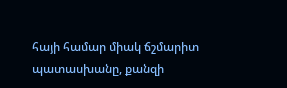հայի համար միակ ճշմարիտ պատասխանը, քանզի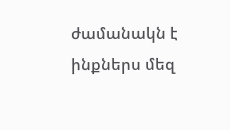ժամանակն է ինքներս մեզ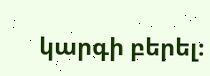կարգի բերել։